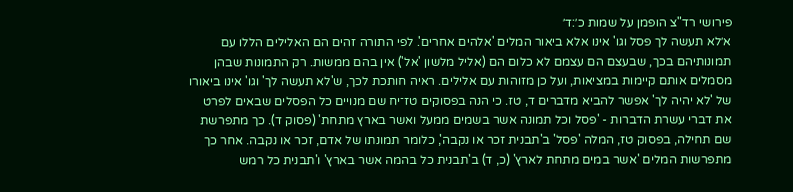פירושי רד"צ הופמן על שמות כ׳:ד׳
א׳לא תעשה לך פסל וגו' אינו אלא ביאור המלים 'אלהים אחרים'. לפי התורה זהים הם האלילים הללו עם תמונותיהם בכך, שבעצם הם עצמם לא כלום הם (אליל מלשון 'אל') אין בהם ממשות. רק התמונות שבהן מסמלים אותם קיימות במציאות, ועל כן מזוהות עם אלילים. ראיה חותכת לכך, ש'לא תעשה לך' וגו' אינו ביאורו של 'לא יהיה לך' אפשר להביא מדברים ד, טז. כי הנה בפסוקים טז־יח שם מנויים כל הפסלים שבאים לפרט את דברי עשרת הדברות - 'פסל וכל תמונה אשר בשמים ממעל ואשר בארץ מתחת' (פסוק ד). כך מתפרשת שם תחילה, בפסוק טז, המלה 'פסל' ב'תבנית זכר או נקבה', כלומר תמונתו של אדם, זכר או נקבה. אחר כך מתפרשות המלים 'אשר במים מתחת לארץ' (כ, ד) ב'תבנית כל בהמה אשר בארץ' ו'תבנית כל רמש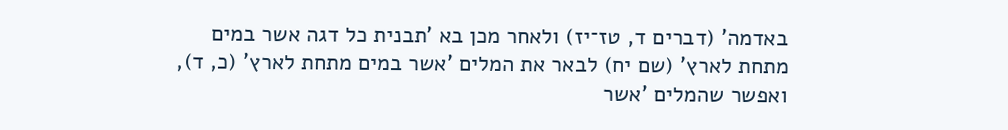באדמה' (דברים ד, טז־יז) ולאחר מכן בא 'תבנית כל דגה אשר במים מתחת לארץ' (שם יח) לבאר את המלים 'אשר במים מתחת לארץ' (כ, ד), ואפשר שהמלים 'אשר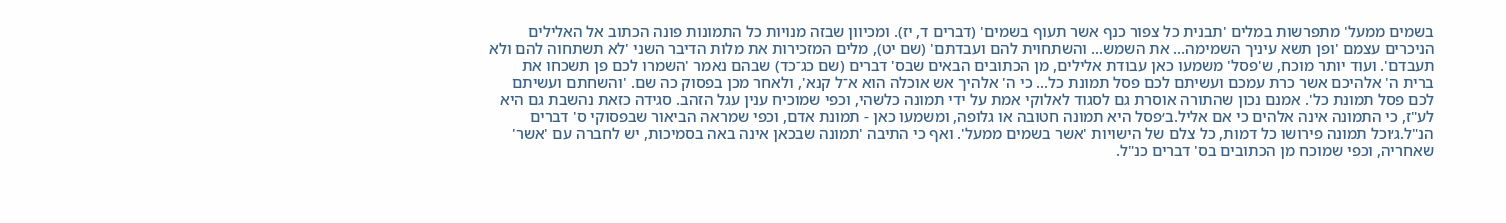בשמים ממעל' מתפרשות במלים 'תבנית כל צפור כנף אשר תעוף בשמים' (דברים ד, יז). ומכיוון שבזה מנויות כל התמונות פונה הכתוב אל האלילים הניכרים עצמם 'ופן תשא עיניך השמימה... את השמש... והשתחוית להם ועבדתם' (שם יט), מלים המזכירות את מלות הדיבר השני 'לא תשתחוה להם ולא תעבדם'. ועוד יותר מוכח, ש'פסל' משמעו כאן עבודת אלילים, מן הכתובים הבאים שבס' דברים (שם כג־כד) שבהם נאמר 'השמרו לכם פן תשכחו את ברית ה' אלהיכם אשר כרת עמכם ועשיתם לכם פסל תמונת כל... כי ה' אלהיך אש אוכלה הוא א־ל קנא', ולאחר מכן בפסוק כה שם. 'והשחתם ועשיתם לכם פסל תמונת כל'. אמנם נכון שהתורה אוסרת גם לסגוד לאלוקי אמת על ידי תמונה כלשהי, וכפי שמוכיח ענין עגל הזהב. סגידה כזאת נהשבת גם היא לע"ז, כי התמונה אינה אלהים כי אם אליל.ב׳פסל היא תמונה חטובה או גלופה, ומשמעו כאן - תמונת אדם, וכפי שמראה הביאור שבפסוקי ס' דברים הנ"ל.ג׳וכל תמונה פירושו כל דמות, כל צלם של הישויות 'אשר בשמים ממעל'. ואף כי התיבה 'תמונה שבכאן אינה באה בסמיכות, יש לחברה עם 'אשר' שאחריה, וכפי שמוכח מן הכתובים בס' דברים כנ"ל.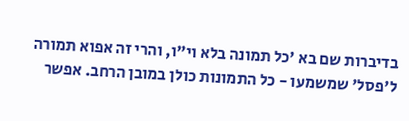בדיברות שם בא 'כל תמונה בלא וי"ו, והרי זה אפוא תמורה ל'פסל' שמשמעו - כל התמונות כולן במובן הרחב. אפשר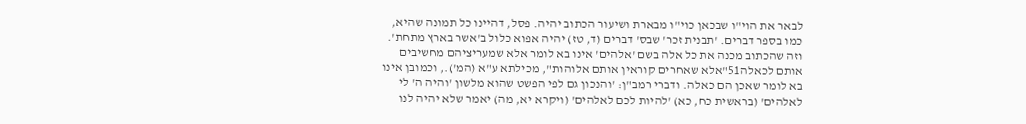לבאר את הוי"ו שבכאן כוי"ו מבארת ושיעור הכתוב יהיה. פסל, דהיינו כל תמונה שהיא, כמו בספר דברים. 'תבנית זכר' שבס' דברים (ד, טז) יהיה אפוא כלול ב'אשר בארץ מתחת'. וזה שהכתוב מכנה את כל אלה בשם 'אלהים' אינו בא לומר אלא שמעריציהם מחשיבים אותם לכאלה51"אלא שאחרים קוראין אותם אלוהות", מכילתא ע"א (המ')., וכמובן אינו בא לומר שאכן הם כאלה. ודברי רמב"ן: 'והנכון גם לפי הפשט שהוא מלשון 'והיה ה' לי לאלהים' (בראשית כח, כא) 'להיות לכם לאלהים' (ויקרא יא, מה) יאמר שלא יהיה לנו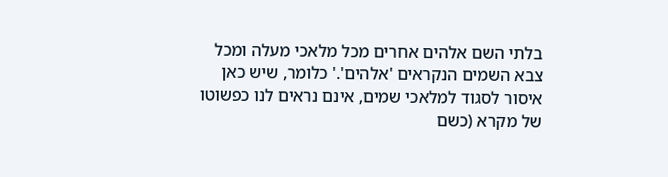בלתי השם אלהים אחרים מכל מלאכי מעלה ומכל צבא השמים הנקראים 'אלהים'.' כלומר, שיש כאן איסור לסגוד למלאכי שמים, אינם נראים לנו כפשוטו של מקרא (כשם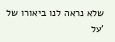שלא נראה לנו ביאורו של 'על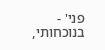פני' - בנוכחותי,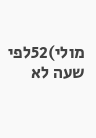מולי)52לפי שעה לא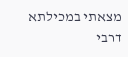מצאתי במכילתא דרבי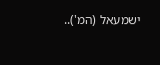ישמעאל (המ')..